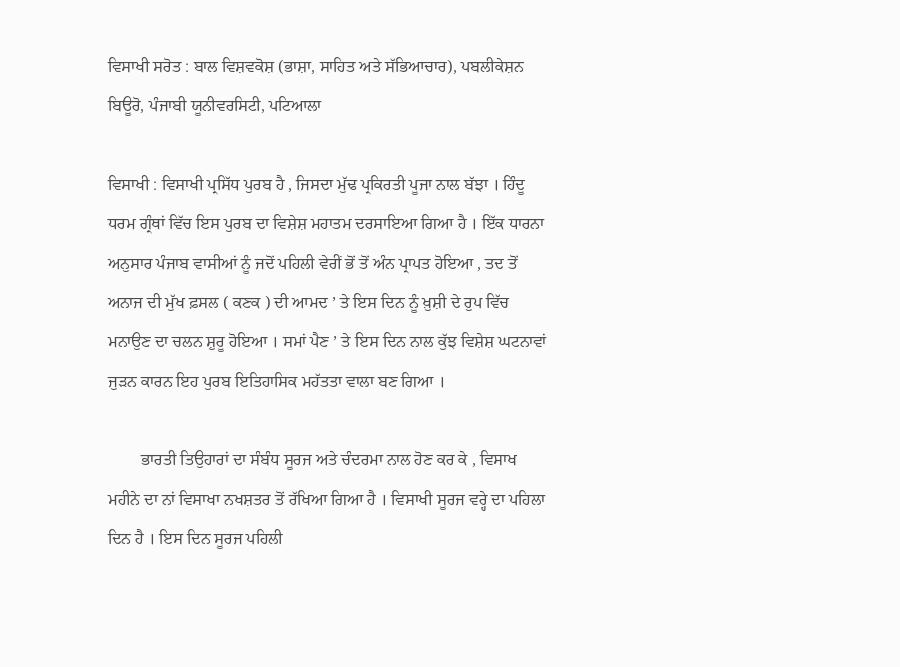ਵਿਸਾਖੀ ਸਰੋਤ : ਬਾਲ ਵਿਸ਼ਵਕੋਸ਼ (ਭਾਸ਼ਾ, ਸਾਹਿਤ ਅਤੇ ਸੱਭਿਆਚਾਰ), ਪਬਲੀਕੇਸ਼ਨ ਬਿਊਰੋ, ਪੰਜਾਬੀ ਯੂਨੀਵਰਸਿਟੀ, ਪਟਿਆਲਾ

ਵਿਸਾਖੀ : ਵਿਸਾਖੀ ਪ੍ਰਸਿੱਧ ਪੁਰਬ ਹੈ , ਜਿਸਦਾ ਮੁੱਢ ਪ੍ਰਕਿਰਤੀ ਪੂਜਾ ਨਾਲ ਬੱਝਾ । ਹਿੰਦੂ ਧਰਮ ਗ੍ਰੰਥਾਂ ਵਿੱਚ ਇਸ ਪੁਰਬ ਦਾ ਵਿਸ਼ੇਸ਼ ਮਹਾਤਮ ਦਰਸਾਇਆ ਗਿਆ ਹੈ । ਇੱਕ ਧਾਰਨਾ ਅਨੁਸਾਰ ਪੰਜਾਬ ਵਾਸੀਆਂ ਨੂੰ ਜਦੋਂ ਪਹਿਲੀ ਵੇਰੀਂ ਭੋਂ ਤੋਂ ਅੰਨ ਪ੍ਰਾਪਤ ਹੋਇਆ , ਤਦ ਤੋਂ ਅਨਾਜ ਦੀ ਮੁੱਖ ਫ਼ਸਲ ( ਕਣਕ ) ਦੀ ਆਮਦ ’ ਤੇ ਇਸ ਦਿਨ ਨੂੰ ਖ਼ੁਸ਼ੀ ਦੇ ਰੁਪ ਵਿੱਚ ਮਨਾਉਣ ਦਾ ਚਲਨ ਸ਼ੁਰੂ ਹੋਇਆ । ਸਮਾਂ ਪੈਣ ’ ਤੇ ਇਸ ਦਿਨ ਨਾਲ ਕੁੱਝ ਵਿਸ਼ੇਸ਼ ਘਟਨਾਵਾਂ ਜੁੜਨ ਕਾਰਨ ਇਹ ਪੁਰਬ ਇਤਿਹਾਸਿਕ ਮਹੱਤਤਾ ਵਾਲਾ ਬਣ ਗਿਆ ।

        ਭਾਰਤੀ ਤਿਉਹਾਰਾਂ ਦਾ ਸੰਬੰਧ ਸੂਰਜ ਅਤੇ ਚੰਦਰਮਾ ਨਾਲ ਹੋਣ ਕਰ ਕੇ , ਵਿਸਾਖ ਮਹੀਨੇ ਦਾ ਨਾਂ ਵਿਸਾਖਾ ਨਖਸ਼ਤਰ ਤੋਂ ਰੱਖਿਆ ਗਿਆ ਹੈ । ਵਿਸਾਖੀ ਸੂਰਜ ਵਰ੍ਹੇ ਦਾ ਪਹਿਲਾ ਦਿਨ ਹੈ । ਇਸ ਦਿਨ ਸੂਰਜ ਪਹਿਲੀ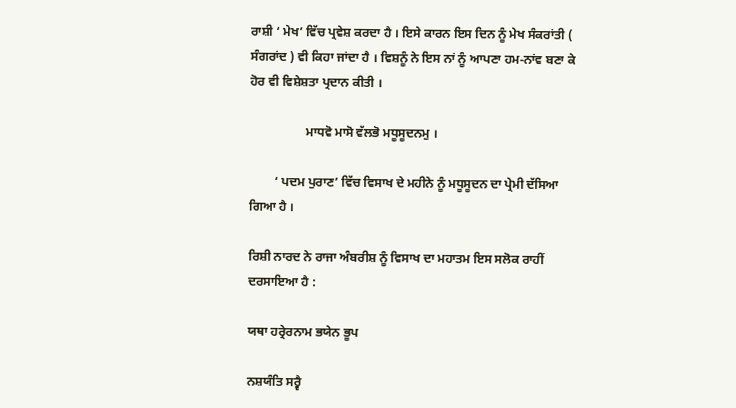ਰਾਸ਼ੀ ‘ ਮੇਖ’ ਵਿੱਚ ਪ੍ਰਵੇਸ਼ ਕਰਦਾ ਹੈ । ਇਸੇ ਕਾਰਨ ਇਸ ਦਿਨ ਨੂੰ ਮੇਖ ਸੰਕਰਾਂਤੀ ( ਸੰਗਰਾਂਦ ) ਵੀ ਕਿਹਾ ਜਾਂਦਾ ਹੈ । ਵਿਸ਼ਨੂੰ ਨੇ ਇਸ ਨਾਂ ਨੂੰ ਆਪਣਾ ਹਮ-ਨਾਂਵ ਬਣਾ ਕੇ ਹੋਰ ਵੀ ਵਿਸ਼ੇਸ਼ਤਾ ਪ੍ਰਦਾਨ ਕੀਤੀ ।

                  ਮਾਧਵੋ ਮਾਸੋ ਵੱਲਭੋ ਮਧੂਸੂਦਨਮੁ ।

        ‘ ਪਦਮ ਪੁਰਾਣ’ ਵਿੱਚ ਵਿਸਾਖ ਦੇ ਮਹੀਨੇ ਨੂੰ ਮਧੂਸੂਦਨ ਦਾ ਪ੍ਰੇਮੀ ਦੱਸਿਆ ਗਿਆ ਹੈ ।

ਰਿਸ਼ੀ ਨਾਰਦ ਨੇ ਰਾਜਾ ਅੰਬਰੀਸ਼ ਨੂੰ ਵਿਸਾਖ ਦਾ ਮਹਾਤਮ ਇਸ ਸਲੋਕ ਰਾਹੀਂ ਦਰਸਾਇਆ ਹੈ :

ਯਥਾ ਹਰ੍ਰੇਰਨਾਮ ਭਯੇਨ ਭੂਪ

ਨਸ਼ਯੰਤਿ ਸਰ੍ਵੈ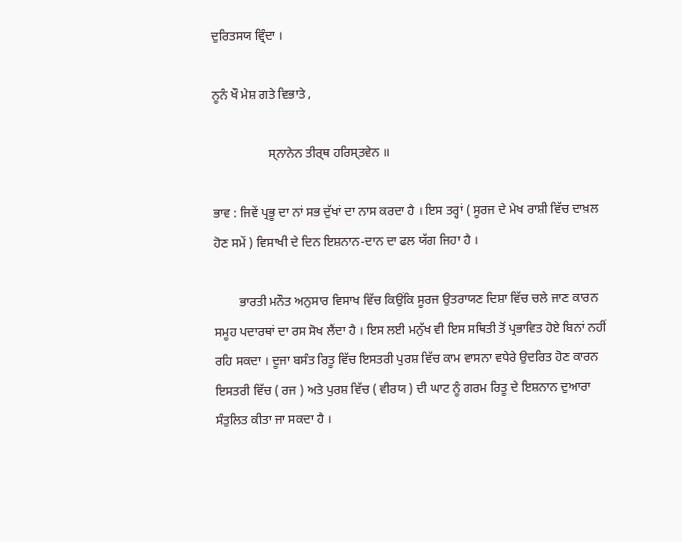ਦੁਰਿਤਸਯ ਵ੍ਰਿੰਦਾ ।

ਨੂਨੰ ਖੌ ਮੇਸ਼ ਗਤੇ ਵਿਭਾਤੇ ,

                  ਸ੍ਨਾਨੇਨ ਤੀਰ੍ਥ ਹਰਿਸ੍ਤਵੇਨ ॥

ਭਾਵ : ਜਿਵੇਂ ਪ੍ਰਭੂ ਦਾ ਨਾਂ ਸਭ ਦੁੱਖਾਂ ਦਾ ਨਾਸ ਕਰਦਾ ਹੈ । ਇਸ ਤਰ੍ਹਾਂ ( ਸੂਰਜ ਦੇ ਮੇਖ ਰਾਸ਼ੀ ਵਿੱਚ ਦਾਖ਼ਲ ਹੋਣ ਸਮੇਂ ) ਵਿਸਾਖੀ ਦੇ ਦਿਨ ਇਸ਼ਨਾਨ-ਦਾਨ ਦਾ ਫਲ ਯੱਗ ਜਿਹਾ ਹੈ ।

        ਭਾਰਤੀ ਮਨੌਤ ਅਨੁਸਾਰ ਵਿਸਾਖ ਵਿੱਚ ਕਿਉਂਕਿ ਸੂਰਜ ਉਤਰਾਯਣ ਦਿਸ਼ਾ ਵਿੱਚ ਚਲੇ ਜਾਣ ਕਾਰਨ ਸਮੂਹ ਪਦਾਰਥਾਂ ਦਾ ਰਸ ਸੋਖ ਲੈਂਦਾ ਹੈ । ਇਸ ਲਈ ਮਨੁੱਖ ਵੀ ਇਸ ਸਥਿਤੀ ਤੋਂ ਪ੍ਰਭਾਵਿਤ ਹੋਏ ਬਿਨਾਂ ਨਹੀਂ ਰਹਿ ਸਕਦਾ । ਦੂਜਾ ਬਸੰਤ ਰਿਤੂ ਵਿੱਚ ਇਸਤਰੀ ਪੁਰਸ਼ ਵਿੱਚ ਕਾਮ ਵਾਸਨਾ ਵਧੇਰੇ ਉਦਰਿਤ ਹੋਣ ਕਾਰਨ ਇਸਤਰੀ ਵਿੱਚ ( ਰਜ ) ਅਤੇ ਪੁਰਸ਼ ਵਿੱਚ ( ਵੀਰਯ ) ਦੀ ਘਾਟ ਨੂੰ ਗਰਮ ਰਿਤੂ ਦੇ ਇਸ਼ਨਾਨ ਦੁਆਰਾ ਸੰਤੁਲਿਤ ਕੀਤਾ ਜਾ ਸਕਦਾ ਹੈ ।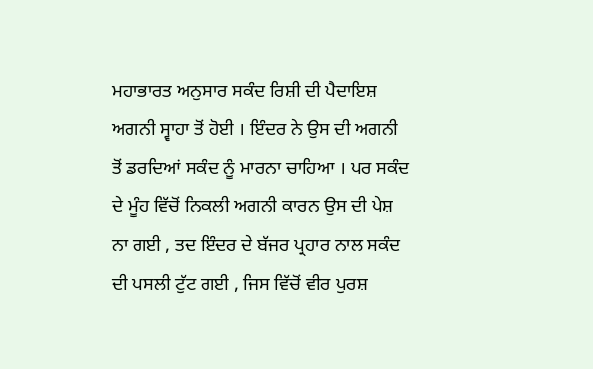ਮਹਾਭਾਰਤ ਅਨੁਸਾਰ ਸਕੰਦ ਰਿਸ਼ੀ ਦੀ ਪੈਦਾਇਸ਼ ਅਗਨੀ ਸ੍ਵਾਹਾ ਤੋਂ ਹੋਈ । ਇੰਦਰ ਨੇ ਉਸ ਦੀ ਅਗਨੀ ਤੋਂ ਡਰਦਿਆਂ ਸਕੰਦ ਨੂੰ ਮਾਰਨਾ ਚਾਹਿਆ । ਪਰ ਸਕੰਦ ਦੇ ਮੂੰਹ ਵਿੱਚੋਂ ਨਿਕਲੀ ਅਗਨੀ ਕਾਰਨ ਉਸ ਦੀ ਪੇਸ਼ ਨਾ ਗਈ , ਤਦ ਇੰਦਰ ਦੇ ਬੱਜਰ ਪ੍ਰਹਾਰ ਨਾਲ ਸਕੰਦ ਦੀ ਪਸਲੀ ਟੁੱਟ ਗਈ , ਜਿਸ ਵਿੱਚੋਂ ਵੀਰ ਪੁਰਸ਼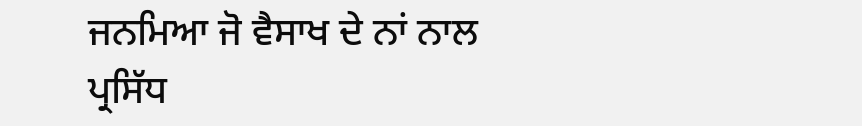ਜਨਮਿਆ ਜੋ ਵੈਸਾਖ ਦੇ ਨਾਂ ਨਾਲ ਪ੍ਰਸਿੱਧ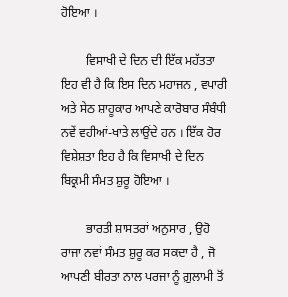ਹੋਇਆ ।

        ਵਿਸਾਖੀ ਦੇ ਦਿਨ ਦੀ ਇੱਕ ਮਹੱਤਤਾ ਇਹ ਵੀ ਹੈ ਕਿ ਇਸ ਦਿਨ ਮਹਾਜਨ , ਵਪਾਰੀ ਅਤੇ ਸੇਠ ਸ਼ਾਹੂਕਾਰ ਆਪਣੇ ਕਾਰੋਬਾਰ ਸੰਬੰਧੀ ਨਵੇਂ ਵਹੀਆਂ-ਖਾਤੇ ਲਾਉਂਦੇ ਹਨ । ਇੱਕ ਹੋਰ ਵਿਸ਼ੇਸ਼ਤਾ ਇਹ ਹੈ ਕਿ ਵਿਸਾਖੀ ਦੇ ਦਿਨ ਬਿਕ੍ਰਮੀ ਸੰਮਤ ਸ਼ੁਰੂ ਹੋਇਆ ।

        ਭਾਰਤੀ ਸ਼ਾਸਤਰਾਂ ਅਨੁਸਾਰ , ਉਹੋ ਰਾਜਾ ਨਵਾਂ ਸੰਮਤ ਸ਼ੁਰੂ ਕਰ ਸਕਦਾ ਹੈ , ਜੋ ਆਪਣੀ ਬੀਰਤਾ ਨਾਲ ਪਰਜਾ ਨੂੰ ਗ਼ੁਲਾਮੀ ਤੋਂ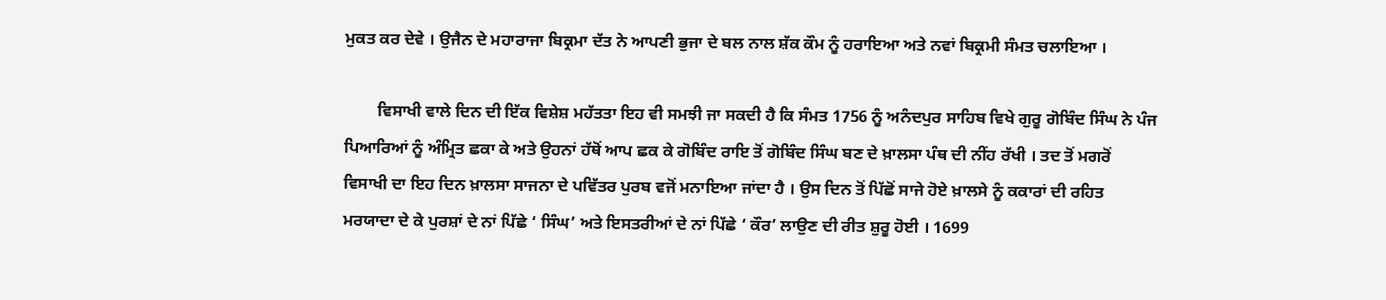ਮੁਕਤ ਕਰ ਦੇਵੇ । ਉਜੈਨ ਦੇ ਮਹਾਰਾਜਾ ਬਿਕ੍ਰਮਾ ਦੱਤ ਨੇ ਆਪਣੀ ਭੁਜਾ ਦੇ ਬਲ ਨਾਲ ਸ਼ੱਕ ਕੌਮ ਨੂੰ ਹਰਾਇਆ ਅਤੇ ਨਵਾਂ ਬਿਕ੍ਰਮੀ ਸੰਮਤ ਚਲਾਇਆ ।

        ਵਿਸਾਖੀ ਵਾਲੇ ਦਿਨ ਦੀ ਇੱਕ ਵਿਸ਼ੇਸ਼ ਮਹੱਤਤਾ ਇਹ ਵੀ ਸਮਝੀ ਜਾ ਸਕਦੀ ਹੈ ਕਿ ਸੰਮਤ 1756 ਨੂੰ ਅਨੰਦਪੁਰ ਸਾਹਿਬ ਵਿਖੇ ਗੁਰੂ ਗੋਬਿੰਦ ਸਿੰਘ ਨੇ ਪੰਜ ਪਿਆਰਿਆਂ ਨੂੰ ਅੰਮ੍ਰਿਤ ਛਕਾ ਕੇ ਅਤੇ ਉਹਨਾਂ ਹੱਥੋਂ ਆਪ ਛਕ ਕੇ ਗੋਬਿੰਦ ਰਾਇ ਤੋਂ ਗੋਬਿੰਦ ਸਿੰਘ ਬਣ ਦੇ ਖ਼ਾਲਸਾ ਪੰਥ ਦੀ ਨੀਂਹ ਰੱਖੀ । ਤਦ ਤੋਂ ਮਗਰੋਂ ਵਿਸਾਖੀ ਦਾ ਇਹ ਦਿਨ ਖ਼ਾਲਸਾ ਸਾਜਨਾ ਦੇ ਪਵਿੱਤਰ ਪੁਰਬ ਵਜੋਂ ਮਨਾਇਆ ਜਾਂਦਾ ਹੈ । ਉਸ ਦਿਨ ਤੋਂ ਪਿੱਛੋਂ ਸਾਜੇ ਹੋਏ ਖ਼ਾਲਸੇ ਨੂੰ ਕਕਾਰਾਂ ਦੀ ਰਹਿਤ ਮਰਯਾਦਾ ਦੇ ਕੇ ਪੁਰਸ਼ਾਂ ਦੇ ਨਾਂ ਪਿੱਛੇ ‘ ਸਿੰਘ’ ਅਤੇ ਇਸਤਰੀਆਂ ਦੇ ਨਾਂ ਪਿੱਛੇ ‘ ਕੌਰ’ ਲਾਉਣ ਦੀ ਰੀਤ ਸ਼ੁਰੂ ਹੋਈ । 1699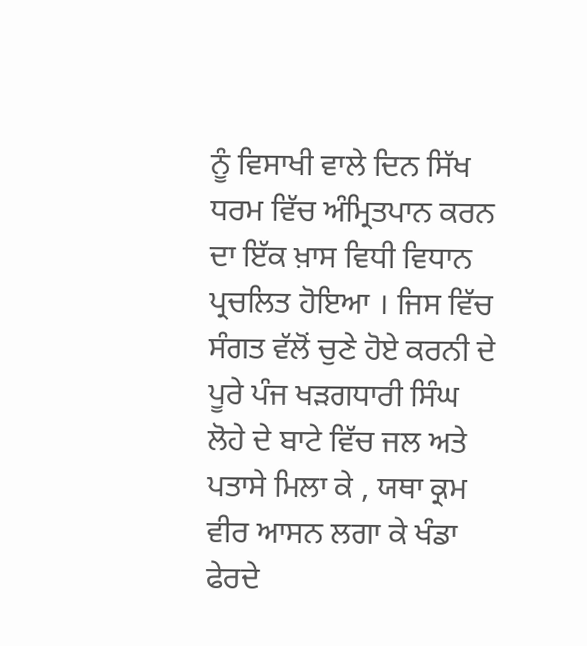ਨੂੰ ਵਿਸਾਖੀ ਵਾਲੇ ਦਿਨ ਸਿੱਖ ਧਰਮ ਵਿੱਚ ਅੰਮ੍ਰਿਤਪਾਨ ਕਰਨ ਦਾ ਇੱਕ ਖ਼ਾਸ ਵਿਧੀ ਵਿਧਾਨ ਪ੍ਰਚਲਿਤ ਹੋਇਆ । ਜਿਸ ਵਿੱਚ ਸੰਗਤ ਵੱਲੋਂ ਚੁਣੇ ਹੋਏ ਕਰਨੀ ਦੇ ਪੂਰੇ ਪੰਜ ਖੜਗਧਾਰੀ ਸਿੰਘ ਲੋਹੇ ਦੇ ਬਾਟੇ ਵਿੱਚ ਜਲ ਅਤੇ ਪਤਾਸੇ ਮਿਲਾ ਕੇ , ਯਥਾ ਕ੍ਰਮ ਵੀਰ ਆਸਨ ਲਗਾ ਕੇ ਖੰਡਾ ਫੇਰਦੇ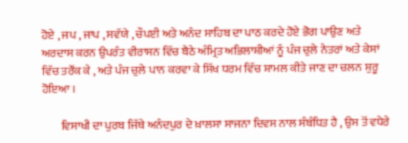ਹੋਏ , ਜਪ , ਜਾਪ , ਸਵੱਯੇ , ਚੌਪਈ ਅਤੇ ਅਨੰਦ ਸਾਹਿਬ ਦਾ ਪਾਠ ਕਰਦੇ ਹੋਏ ਭੋਗ ਪਾਉਣ ਅਤੇ ਅਰਦਾਸ ਕਰਨ ਉਪਰੰਤ ਵੀਰਾਸਨ ਵਿੱਚ ਬੈਠੇ ਅੰਮ੍ਰਿਤ ਅਭਿਲਾਸ਼ੀਆਂ ਨੂੰ ਪੰਜ ਚੁਲੇ ਨੇਤਰਾਂ ਅਤੇ ਕੇਸਾਂ ਵਿੱਚ ਤਰੌਂਕ ਕੇ , ਅਤੇ ਪੰਜ ਚੁਲੇ ਪਾਨ ਕਰਵਾ ਕੇ ਸਿੱਖ ਧਰਮ ਵਿੱਚ ਸ਼ਾਮਲ ਕੀਤੇ ਜਾਣ ਦਾ ਚਲਨ ਸ਼ੁਰੂ ਹੋਇਆ ।

        ਵਿਸਾਖੀ ਦਾ ਪੁਰਬ ਜਿੱਥੇ ਅਨੰਦਪੁਰ ਦੇ ਖ਼ਾਲਸਾ ਸਾਜਨਾ ਦਿਵਸ ਨਾਲ ਸੰਬੰਧਿਤ ਹੈ , ਉਸ ਤੋਂ ਵਧੇਰੇ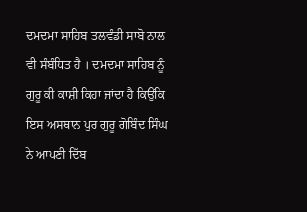ਦਮਦਮਾ ਸਾਹਿਬ ਤਲਵੰਡੀ ਸਾਬੋ ਨਾਲ ਵੀ ਸੰਬੰਧਿਤ ਹੈ । ਦਮਦਮਾ ਸਾਹਿਬ ਨੂੰ ਗੁਰੂ ਕੀ ਕਾਸ਼ੀ ਕਿਹਾ ਜਾਂਦਾ ਹੈ ਕਿਉਂਕਿ ਇਸ ਅਸਥਾਨ ਪੁਰ ਗੁਰੂ ਗੋਬਿੰਦ ਸਿੰਘ ਨੇ ਆਪਣੀ ਦਿੱਬ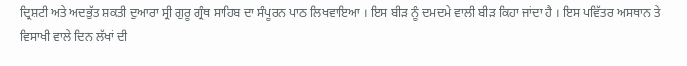ਦ੍ਰਿਸ਼ਟੀ ਅਤੇ ਅਦਭੁੱਤ ਸ਼ਕਤੀ ਦੁਆਰਾ ਸ੍ਰੀ ਗੁਰੂ ਗ੍ਰੰਥ ਸਾਹਿਬ ਦਾ ਸੰਪੂਰਨ ਪਾਠ ਲਿਖਵਾਇਆ । ਇਸ ਬੀੜ ਨੂੰ ਦਮਦਮੇ ਵਾਲੀ ਬੀੜ ਕਿਹਾ ਜਾਂਦਾ ਹੈ । ਇਸ ਪਵਿੱਤਰ ਅਸਥਾਨ ਤੇ ਵਿਸਾਖੀ ਵਾਲੇ ਦਿਨ ਲੱਖਾਂ ਦੀ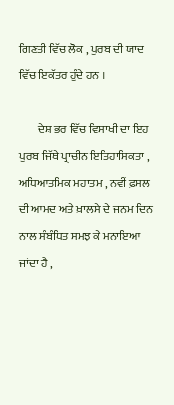ਗਿਣਤੀ ਵਿੱਚ ਲੋਕ , ਪੁਰਬ ਦੀ ਯਾਦ ਵਿੱਚ ਇਕੱਤਰ ਹੁੰਦੇ ਹਨ ।

        ਦੇਸ਼ ਭਰ ਵਿੱਚ ਵਿਸਾਖੀ ਦਾ ਇਹ ਪੁਰਬ ਜਿੱਥੇ ਪ੍ਰਾਚੀਨ ਇਤਿਹਾਸਿਕਤਾ , ਅਧਿਆਤਮਿਕ ਮਹਾਤਮ , ਨਵੀਂ ਫ਼ਸਲ ਦੀ ਆਮਦ ਅਤੇ ਖ਼ਾਲਸੇ ਦੇ ਜਨਮ ਦਿਨ ਨਾਲ ਸੰਬੰਧਿਤ ਸਮਝ ਕੇ ਮਨਾਇਆ ਜਾਂਦਾ ਹੈ ,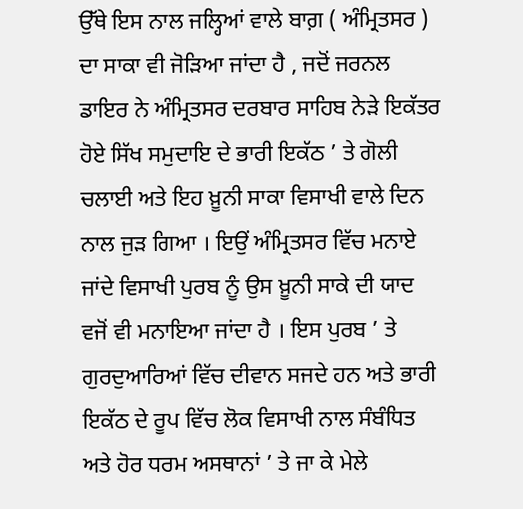ਉੱਥੇ ਇਸ ਨਾਲ ਜਲ੍ਹਿਆਂ ਵਾਲੇ ਬਾਗ਼ ( ਅੰਮ੍ਰਿਤਸਰ ) ਦਾ ਸਾਕਾ ਵੀ ਜੋੜਿਆ ਜਾਂਦਾ ਹੈ , ਜਦੋਂ ਜਰਨਲ ਡਾਇਰ ਨੇ ਅੰਮ੍ਰਿਤਸਰ ਦਰਬਾਰ ਸਾਹਿਬ ਨੇੜੇ ਇਕੱਤਰ ਹੋਏ ਸਿੱਖ ਸਮੁਦਾਇ ਦੇ ਭਾਰੀ ਇਕੱਠ ’ ਤੇ ਗੋਲੀ ਚਲਾਈ ਅਤੇ ਇਹ ਖ਼ੂਨੀ ਸਾਕਾ ਵਿਸਾਖੀ ਵਾਲੇ ਦਿਨ ਨਾਲ ਜੁੜ ਗਿਆ । ਇਉਂ ਅੰਮ੍ਰਿਤਸਰ ਵਿੱਚ ਮਨਾਏ ਜਾਂਦੇ ਵਿਸਾਖੀ ਪੁਰਬ ਨੂੰ ਉਸ ਖ਼ੂਨੀ ਸਾਕੇ ਦੀ ਯਾਦ ਵਜੋਂ ਵੀ ਮਨਾਇਆ ਜਾਂਦਾ ਹੈ । ਇਸ ਪੁਰਬ ’ ਤੇ ਗੁਰਦੁਆਰਿਆਂ ਵਿੱਚ ਦੀਵਾਨ ਸਜਦੇ ਹਨ ਅਤੇ ਭਾਰੀ ਇਕੱਠ ਦੇ ਰੂਪ ਵਿੱਚ ਲੋਕ ਵਿਸਾਖੀ ਨਾਲ ਸੰਬੰਧਿਤ ਅਤੇ ਹੋਰ ਧਰਮ ਅਸਥਾਨਾਂ ’ ਤੇ ਜਾ ਕੇ ਮੇਲੇ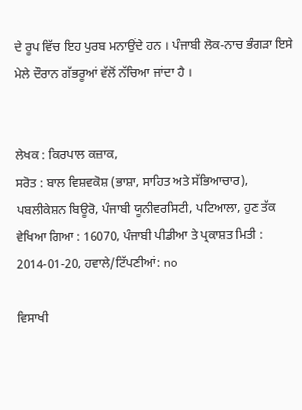ਦੇ ਰੂਪ ਵਿੱਚ ਇਹ ਪੁਰਬ ਮਨਾਉਂਦੇ ਹਨ । ਪੰਜਾਬੀ ਲੋਕ-ਨਾਚ ਭੰਗੜਾ ਇਸੇ ਮੇਲੇ ਦੌਰਾਨ ਗੱਭਰੂਆਂ ਵੱਲੋਂ ਨੱਚਿਆ ਜਾਂਦਾ ਹੈ ।


ਲੇਖਕ : ਕਿਰਪਾਲ ਕਜ਼ਾਕ,
ਸਰੋਤ : ਬਾਲ ਵਿਸ਼ਵਕੋਸ਼ (ਭਾਸ਼ਾ, ਸਾਹਿਤ ਅਤੇ ਸੱਭਿਆਚਾਰ), ਪਬਲੀਕੇਸ਼ਨ ਬਿਊਰੋ, ਪੰਜਾਬੀ ਯੂਨੀਵਰਸਿਟੀ, ਪਟਿਆਲਾ, ਹੁਣ ਤੱਕ ਵੇਖਿਆ ਗਿਆ : 16070, ਪੰਜਾਬੀ ਪੀਡੀਆ ਤੇ ਪ੍ਰਕਾਸ਼ਤ ਮਿਤੀ : 2014-01-20, ਹਵਾਲੇ/ਟਿੱਪਣੀਆਂ: no

ਵਿਸਾਖੀ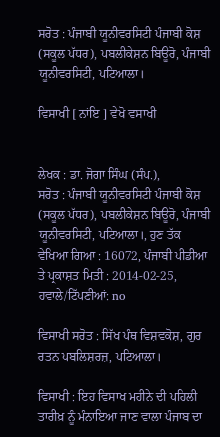ਸਰੋਤ : ਪੰਜਾਬੀ ਯੂਨੀਵਰਸਿਟੀ ਪੰਜਾਬੀ ਕੋਸ਼ (ਸਕੂਲ ਪੱਧਰ), ਪਬਲੀਕੇਸ਼ਨ ਬਿਊਰੋ, ਪੰਜਾਬੀ ਯੂਨੀਵਰਸਿਟੀ, ਪਟਿਆਲਾ।

ਵਿਸਾਖੀ [ ਨਾਂਇ ] ਵੇਖੋ ਵਸਾਖੀ


ਲੇਖਕ : ਡਾ. ਜੋਗਾ ਸਿੰਘ (ਸੰਪ.),
ਸਰੋਤ : ਪੰਜਾਬੀ ਯੂਨੀਵਰਸਿਟੀ ਪੰਜਾਬੀ ਕੋਸ਼ (ਸਕੂਲ ਪੱਧਰ), ਪਬਲੀਕੇਸ਼ਨ ਬਿਊਰੋ, ਪੰਜਾਬੀ ਯੂਨੀਵਰਸਿਟੀ, ਪਟਿਆਲਾ।, ਹੁਣ ਤੱਕ ਵੇਖਿਆ ਗਿਆ : 16072, ਪੰਜਾਬੀ ਪੀਡੀਆ ਤੇ ਪ੍ਰਕਾਸ਼ਤ ਮਿਤੀ : 2014-02-25, ਹਵਾਲੇ/ਟਿੱਪਣੀਆਂ: no

ਵਿਸਾਖੀ ਸਰੋਤ : ਸਿੱਖ ਪੰਥ ਵਿਸ਼ਵਕੋਸ਼, ਗੁਰ ਰਤਨ ਪਬਲਿਸ਼ਰਜ਼, ਪਟਿਆਲਾ।

ਵਿਸਾਖੀ : ਇਹ ਵਿਸਾਖ ਮਹੀਨੇ ਦੀ ਪਹਿਲੀ ਤਾਰੀਖ਼ ਨੂੰ ਮੰਨਾਇਆ ਜਾਣ ਵਾਲਾ ਪੰਜਾਬ ਦਾ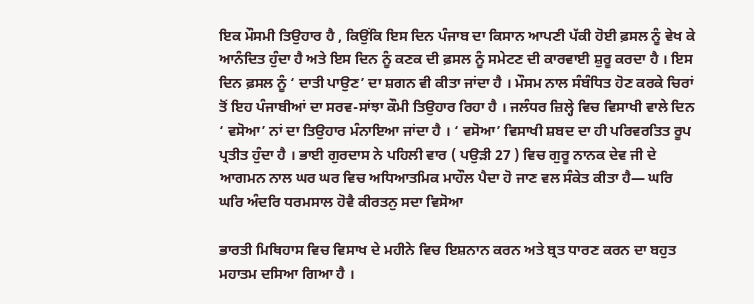ਇਕ ਮੌਸਮੀ ਤਿਉਹਾਰ ਹੈ , ਕਿਉਂਕਿ ਇਸ ਦਿਨ ਪੰਜਾਬ ਦਾ ਕਿਸਾਨ ਆਪਣੀ ਪੱਕੀ ਹੋਈ ਫ਼ਸਲ ਨੂੰ ਵੇਖ ਕੇ ਆਨੰਦਿਤ ਹੁੰਦਾ ਹੈ ਅਤੇ ਇਸ ਦਿਨ ਨੂੰ ਕਣਕ ਦੀ ਫ਼ਸਲ ਨੂੰ ਸਮੇਟਣ ਦੀ ਕਾਰਵਾਈ ਸ਼ੁਰੂ ਕਰਦਾ ਹੈ । ਇਸ ਦਿਨ ਫ਼ਸਲ ਨੂੰ ‘ ਦਾਤੀ ਪਾਉਣ’ ਦਾ ਸ਼ਗਨ ਵੀ ਕੀਤਾ ਜਾਂਦਾ ਹੈ । ਮੌਸਮ ਨਾਲ ਸੰਬੰਧਿਤ ਹੋਣ ਕਰਕੇ ਚਿਰਾਂ ਤੋਂ ਇਹ ਪੰਜਾਬੀਆਂ ਦਾ ਸਰਵ-ਸਾਂਝਾ ਕੌਮੀ ਤਿਉਹਾਰ ਰਿਹਾ ਹੈ । ਜਲੰਧਰ ਜ਼ਿਲ੍ਹੇ ਵਿਚ ਵਿਸਾਖੀ ਵਾਲੇ ਦਿਨ ‘ ਵਸੋਆ’ ਨਾਂ ਦਾ ਤਿਉਹਾਰ ਮੰਨਾਇਆ ਜਾਂਦਾ ਹੈ । ‘ ਵਸੋਆ’ ਵਿਸਾਖੀ ਸ਼ਬਦ ਦਾ ਹੀ ਪਰਿਵਰਤਿਤ ਰੂਪ ਪ੍ਰਤੀਤ ਹੁੰਦਾ ਹੈ । ਭਾਈ ਗੁਰਦਾਸ ਨੇ ਪਹਿਲੀ ਵਾਰ ( ਪਉੜੀ 27 ) ਵਿਚ ਗੁਰੂ ਨਾਨਕ ਦੇਵ ਜੀ ਦੇ ਆਗਮਨ ਨਾਲ ਘਰ ਘਰ ਵਿਚ ਅਧਿਆਤਮਿਕ ਮਾਹੌਲ ਪੈਦਾ ਹੋ ਜਾਣ ਵਲ ਸੰਕੇਤ ਕੀਤਾ ਹੈ— ਘਰਿ ਘਰਿ ਅੰਦਰਿ ਧਰਮਸਾਲ ਹੋਵੈ ਕੀਰਤਨੁ ਸਦਾ ਵਿਸੋਆ

ਭਾਰਤੀ ਮਿਥਿਹਾਸ ਵਿਚ ਵਿਸਾਖ ਦੇ ਮਹੀਨੇ ਵਿਚ ਇਸ਼ਨਾਨ ਕਰਨ ਅਤੇ ਬ੍ਰਤ ਧਾਰਣ ਕਰਨ ਦਾ ਬਹੁਤ ਮਹਾਤਮ ਦਸਿਆ ਗਿਆ ਹੈ ।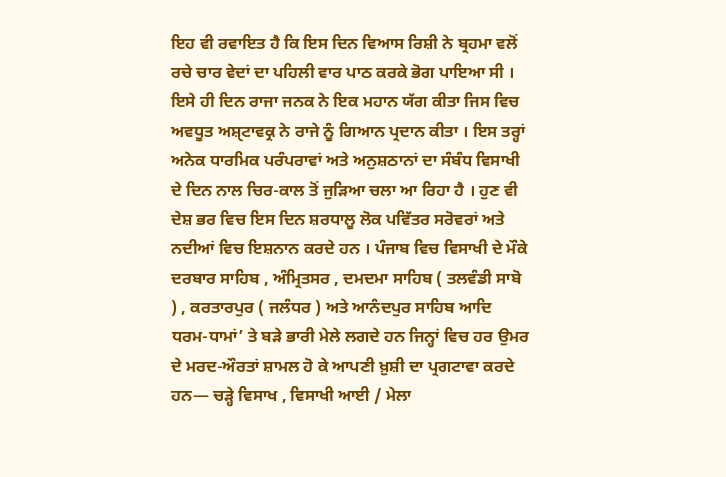ਇਹ ਵੀ ਰਵਾਇਤ ਹੈ ਕਿ ਇਸ ਦਿਨ ਵਿਆਸ ਰਿਸ਼ੀ ਨੇ ਬ੍ਰਹਮਾ ਵਲੋਂ ਰਚੇ ਚਾਰ ਵੇਦਾਂ ਦਾ ਪਹਿਲੀ ਵਾਰ ਪਾਠ ਕਰਕੇ ਭੋਗ ਪਾਇਆ ਸੀ । ਇਸੇ ਹੀ ਦਿਨ ਰਾਜਾ ਜਨਕ ਨੇ ਇਕ ਮਹਾਨ ਯੱਗ ਕੀਤਾ ਜਿਸ ਵਿਚ ਅਵਧੂਤ ਅਸ਼ੑਟਾਵਕ੍ਰ ਨੇ ਰਾਜੇ ਨੂੰ ਗਿਆਨ ਪ੍ਰਦਾਨ ਕੀਤਾ । ਇਸ ਤਰ੍ਹਾਂ ਅਨੇਕ ਧਾਰਮਿਕ ਪਰੰਪਰਾਵਾਂ ਅਤੇ ਅਨੁਸ਼ਠਾਨਾਂ ਦਾ ਸੰਬੰਧ ਵਿਸਾਖੀ ਦੇ ਦਿਨ ਨਾਲ ਚਿਰ-ਕਾਲ ਤੋਂ ਜੁੜਿਆ ਚਲਾ ਆ ਰਿਹਾ ਹੈ । ਹੁਣ ਵੀ ਦੇਸ਼ ਭਰ ਵਿਚ ਇਸ ਦਿਨ ਸ਼ਰਧਾਲੂ ਲੋਕ ਪਵਿੱਤਰ ਸਰੋਵਰਾਂ ਅਤੇ ਨਦੀਆਂ ਵਿਚ ਇਸ਼ਨਾਨ ਕਰਦੇ ਹਨ । ਪੰਜਾਬ ਵਿਚ ਵਿਸਾਖੀ ਦੇ ਮੌਕੇ ਦਰਬਾਰ ਸਾਹਿਬ , ਅੰਮ੍ਰਿਤਸਰ , ਦਮਦਮਾ ਸਾਹਿਬ ( ਤਲਵੰਡੀ ਸਾਬੋ ) , ਕਰਤਾਰਪੁਰ ( ਜਲੰਧਰ ) ਅਤੇ ਆਨੰਦਪੁਰ ਸਾਹਿਬ ਆਦਿ ਧਰਮ-ਧਾਮਾਂ’ ਤੇ ਬੜੇ ਭਾਰੀ ਮੇਲੇ ਲਗਦੇ ਹਨ ਜਿਨ੍ਹਾਂ ਵਿਚ ਹਰ ਉਮਰ ਦੇ ਮਰਦ-ਔਰਤਾਂ ਸ਼ਾਮਲ ਹੋ ਕੇ ਆਪਣੀ ਖ਼ੁਸ਼ੀ ਦਾ ਪ੍ਰਗਟਾਵਾ ਕਰਦੇ ਹਨ— ਚੜ੍ਹੇ ਵਿਸਾਖ , ਵਿਸਾਖੀ ਆਈ / ਮੇਲਾ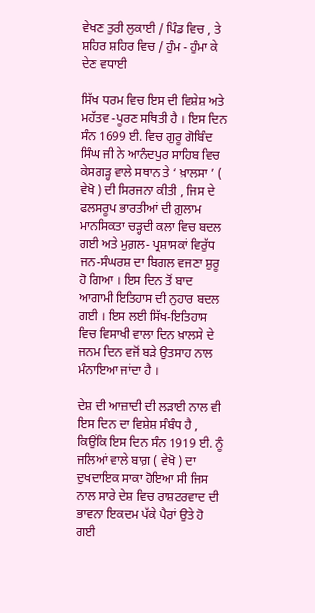ਵੇਖਣ ਤੁਰੀ ਲੁਕਾਈ / ਪਿੰਡ ਵਿਚ , ਤੇ ਸ਼ਹਿਰ ਸ਼ਹਿਰ ਵਿਚ / ਹੁੰਮ - ਹੁੰਮਾ ਕੇ ਦੇਣ ਵਧਾਈ

ਸਿੱਖ ਧਰਮ ਵਿਚ ਇਸ ਦੀ ਵਿਸ਼ੇਸ਼ ਅਤੇ ਮਹੱਤਵ -ਪੂਰਣ ਸਥਿਤੀ ਹੈ । ਇਸ ਦਿਨ ਸੰਨ 1699 ਈ. ਵਿਚ ਗੁਰੂ ਗੋਬਿੰਦ ਸਿੰਘ ਜੀ ਨੇ ਆਨੰਦਪੁਰ ਸਾਹਿਬ ਵਿਚ ਕੇਸਗੜ੍ਹ ਵਾਲੇ ਸਥਾਨ ਤੇ ‘ ਖ਼ਾਲਸਾ ’ ( ਵੇਖੋ ) ਦੀ ਸਿਰਜਨਾ ਕੀਤੀ , ਜਿਸ ਦੇ ਫਲਸਰੂਪ ਭਾਰਤੀਆਂ ਦੀ ਗ਼ੁਲਾਮ ਮਾਨਸਿਕਤਾ ਚੜ੍ਹਦੀ ਕਲਾ ਵਿਚ ਬਦਲ ਗਈ ਅਤੇ ਮੁਗ਼ਲ- ਪ੍ਰਸ਼ਾਸਕਾਂ ਵਿਰੁੱਧ ਜਨ-ਸੰਘਰਸ਼ ਦਾ ਬਿਗਲ ਵਜਣਾ ਸ਼ੁਰੂ ਹੋ ਗਿਆ । ਇਸ ਦਿਨ ਤੋਂ ਬਾਦ ਆਗਾਮੀ ਇਤਿਹਾਸ ਦੀ ਨੁਹਾਰ ਬਦਲ ਗਈ । ਇਸ ਲਈ ਸਿੱਖ-ਇਤਿਹਾਸ ਵਿਚ ਵਿਸਾਖੀ ਵਾਲਾ ਦਿਨ ਖ਼ਾਲਸੇ ਦੇ ਜਨਮ ਦਿਨ ਵਜੋਂ ਬੜੇ ਉਤਸਾਹ ਨਾਲ ਮੰਨਾਇਆ ਜਾਂਦਾ ਹੈ ।

ਦੇਸ਼ ਦੀ ਆਜ਼ਾਦੀ ਦੀ ਲੜਾਈ ਨਾਲ ਵੀ ਇਸ ਦਿਨ ਦਾ ਵਿਸ਼ੇਸ਼ ਸੰਬੰਧ ਹੈ , ਕਿਉਂਕਿ ਇਸ ਦਿਨ ਸੰਨ 1919 ਈ. ਨੂੰ ਜਲਿਆਂ ਵਾਲੇ ਬਾਗ਼ ( ਵੇਖੋ ) ਦਾ ਦੁਖਦਾਇਕ ਸਾਕਾ ਹੋਇਆ ਸੀ ਜਿਸ ਨਾਲ ਸਾਰੇ ਦੇਸ਼ ਵਿਚ ਰਾਸ਼ਟਰਵਾਦ ਦੀ ਭਾਵਨਾ ਇਕਦਮ ਪੱਕੇ ਪੈਰਾਂ ਉਤੇ ਹੋ ਗਈ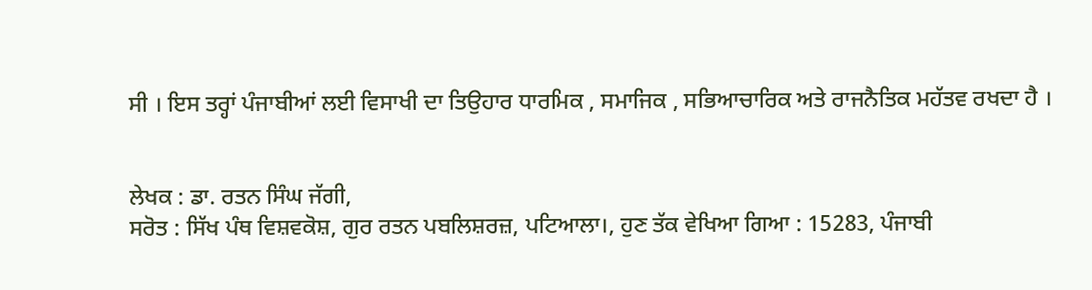ਸੀ । ਇਸ ਤਰ੍ਹਾਂ ਪੰਜਾਬੀਆਂ ਲਈ ਵਿਸਾਖੀ ਦਾ ਤਿਉਹਾਰ ਧਾਰਮਿਕ , ਸਮਾਜਿਕ , ਸਭਿਆਚਾਰਿਕ ਅਤੇ ਰਾਜਨੈਤਿਕ ਮਹੱਤਵ ਰਖਦਾ ਹੈ ।


ਲੇਖਕ : ਡਾ. ਰਤਨ ਸਿੰਘ ਜੱਗੀ,
ਸਰੋਤ : ਸਿੱਖ ਪੰਥ ਵਿਸ਼ਵਕੋਸ਼, ਗੁਰ ਰਤਨ ਪਬਲਿਸ਼ਰਜ਼, ਪਟਿਆਲਾ।, ਹੁਣ ਤੱਕ ਵੇਖਿਆ ਗਿਆ : 15283, ਪੰਜਾਬੀ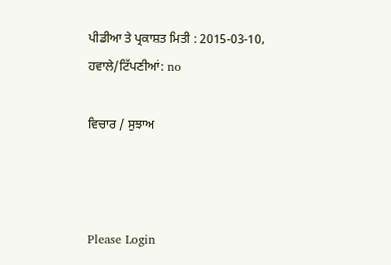ਪੀਡੀਆ ਤੇ ਪ੍ਰਕਾਸ਼ਤ ਮਿਤੀ : 2015-03-10, ਹਵਾਲੇ/ਟਿੱਪਣੀਆਂ: no

ਵਿਚਾਰ / ਸੁਝਾਅ



Please Login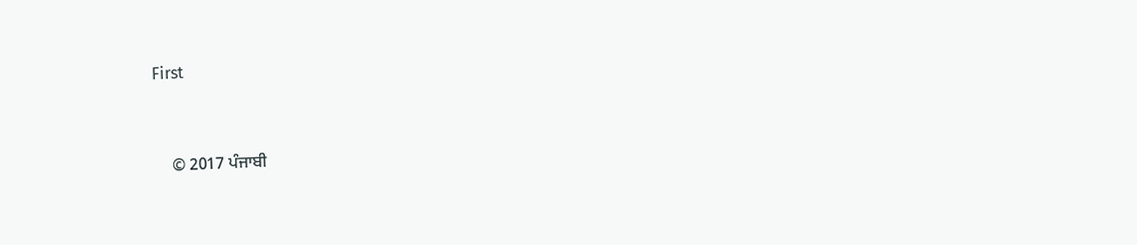First


    © 2017 ਪੰਜਾਬੀ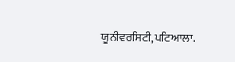ਯੂਨੀਵਰਸਿਟੀ,ਪਟਿਆਲਾ.